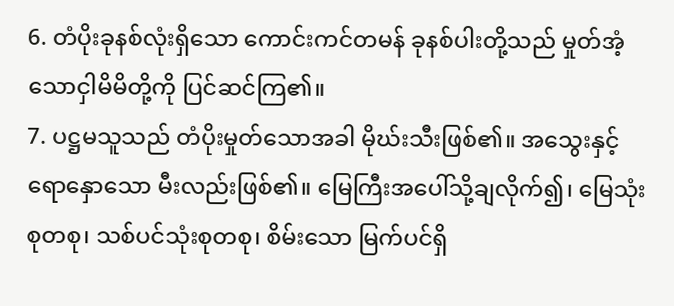6. တံပိုးခုနစ်လုံးရှိသော ကောင်းကင်တမန် ခုနစ်ပါးတို့သည် မှုတ်အံ့သောငှါမိမိတို့ကို ပြင်ဆင်ကြ၏။
7. ပဋ္ဌမသူသည် တံပိုးမှုတ်သောအခါ မိုဃ်းသီးဖြစ်၏။ အသွေးနှင့် ရောနှောသော မီးလည်းဖြစ်၏။ မြေကြီးအပေါ်သို့ချလိုက်၍၊ မြေသုံးစုတစု၊ သစ်ပင်သုံးစုတစု၊ စိမ်းသော မြက်ပင်ရှိ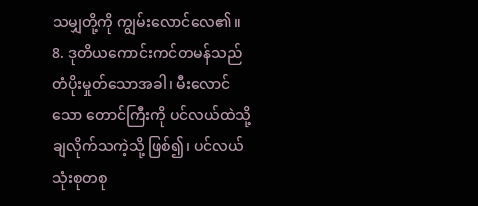သမျှတို့ကို ကျွမ်းလောင်လေ၏။
8. ဒုတိယကောင်းကင်တမန်သည် တံပိုးမှုတ်သောအခါ၊ မီးလောင်သော တောင်ကြီးကို ပင်လယ်ထဲသို့ ချလိုက်သကဲ့သို့ ဖြစ်၍၊ ပင်လယ်သုံးစုတစု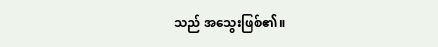သည် အသွေးဖြစ်၏။